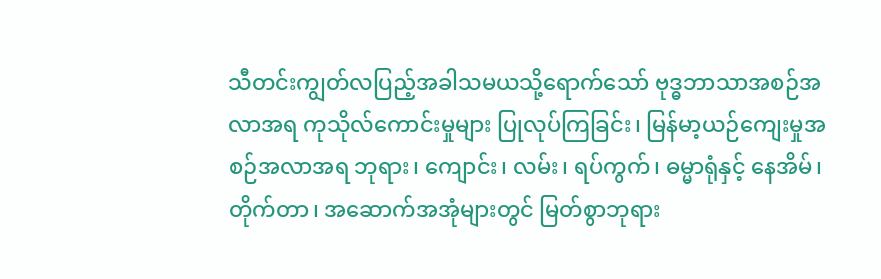သီတင်းကျွတ်လပြည့်အခါသမယသို့ရောက်သော် ဗုဒ္ဓဘာသာအစဉ်အလာအရ ကုသိုလ်ကောင်းမှုများ ပြုလုပ်ကြခြင်း၊ မြန်မာ့ယဉ်ကျေးမှုအစဉ်အလာအရ ဘုရား၊ ကျောင်း၊ လမ်း၊ ရပ်ကွက်၊ ဓမ္မာရုံနှင့် နေအိမ်၊ တိုက်တာ၊ အဆောက်အအုံများတွင် မြတ်စွာဘုရား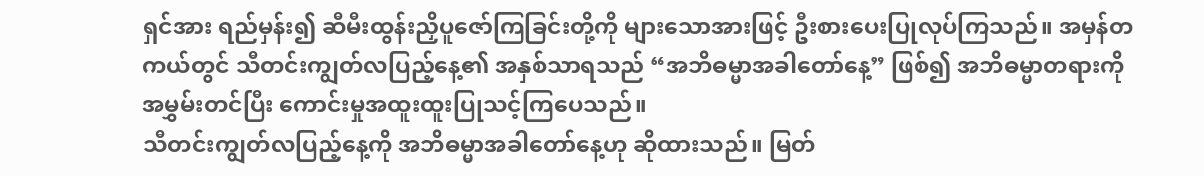ရှင်အား ရည်မှန်း၍ ဆီမီးထွန်းညှိပူဇော်ကြခြင်းတို့ကို များသောအားဖြင့် ဦးစားပေးပြုလုပ်ကြသည်။ အမှန်တကယ်တွင် သီတင်းကျွတ်လပြည့်နေ့၏ အနှစ်သာရသည် “အဘိဓမ္မာအခါတော်နေ့” ဖြစ်၍ အဘိဓမ္မာတရားကို အမွှမ်းတင်ပြီး ကောင်းမှုအထူးထူးပြုသင့်ကြပေသည်။
သီတင်းကျွတ်လပြည့်နေ့ကို အဘိဓမ္မာအခါတော်နေ့ဟု ဆိုထားသည်။ မြတ်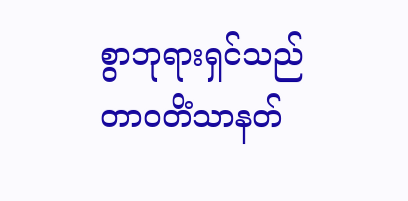စွာဘုရားရှင်သည် တာဝတိံသာနတ်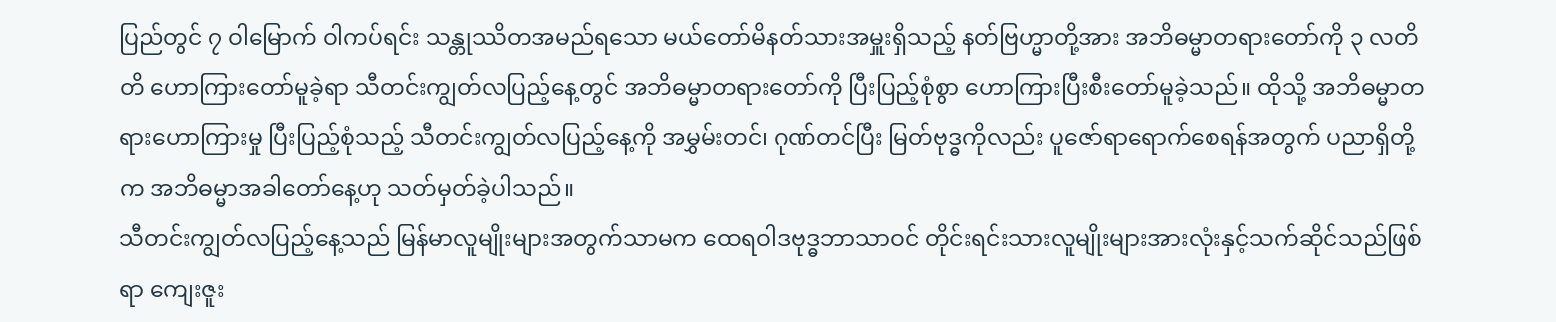ပြည်တွင် ၇ ဝါမြောက် ဝါကပ်ရင်း သန္တုဿိတအမည်ရသော မယ်တော်မိနတ်သားအမှူးရှိသည့် နတ်ဗြဟ္မာတို့အား အဘိဓမ္မာတရားတော်ကို ၃ လတိတိ ဟောကြားတော်မူခဲ့ရာ သီတင်းကျွတ်လပြည့်နေ့တွင် အဘိဓမ္မာတရားတော်ကို ပြီးပြည့်စုံစွာ ဟောကြားပြီးစီးတော်မူခဲ့သည်။ ထိုသို့ အဘိဓမ္မာတရားဟောကြားမှု ပြီးပြည့်စုံသည့် သီတင်းကျွတ်လပြည့်နေ့ကို အမွှမ်းတင်၊ ဂုဏ်တင်ပြီး မြတ်ဗုဒ္ဓကိုလည်း ပူဇော်ရာရောက်စေရန်အတွက် ပညာရှိတို့က အဘိဓမ္မာအခါတော်နေ့ဟု သတ်မှတ်ခဲ့ပါသည်။
သီတင်းကျွတ်လပြည့်နေ့သည် မြန်မာလူမျိုးများအတွက်သာမက ထေရဝါဒဗုဒ္ဓဘာသာဝင် တိုင်းရင်းသားလူမျိုးများအားလုံးနှင့်သက်ဆိုင်သည်ဖြစ်ရာ ကျေးဇူး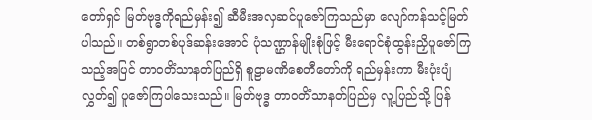တော်ရှင် မြတ်ဗုဒ္ဓကိုရည်မှန်း၍ ဆီမီးအလှဆင်ပူဇော်ကြသည်မှာ လျော်ကန်သင့်မြတ်ပါသည်။ တစ်ရွာတစ်ပုဒ်ဆန်းအောင် ပုံသဏ္ဌာန်မျိုးစုံဖြင့် မီးရောင်စုံထွန်းညှိပူဇော်ကြသည့်အပြင် တာဝတိံသာနတ်ပြည်ရှိ စူဠာမဏိစေတီတော်ကို ရည်မှန်းကာ မီးပုံးပျံလွှတ်၍ ပူဇော်ကြပါသေးသည်။ မြတ်ဗုဒ္ဓ တာဝတိံသာနတ်ပြည်မှ လူ့ပြည်သို့ ပြန်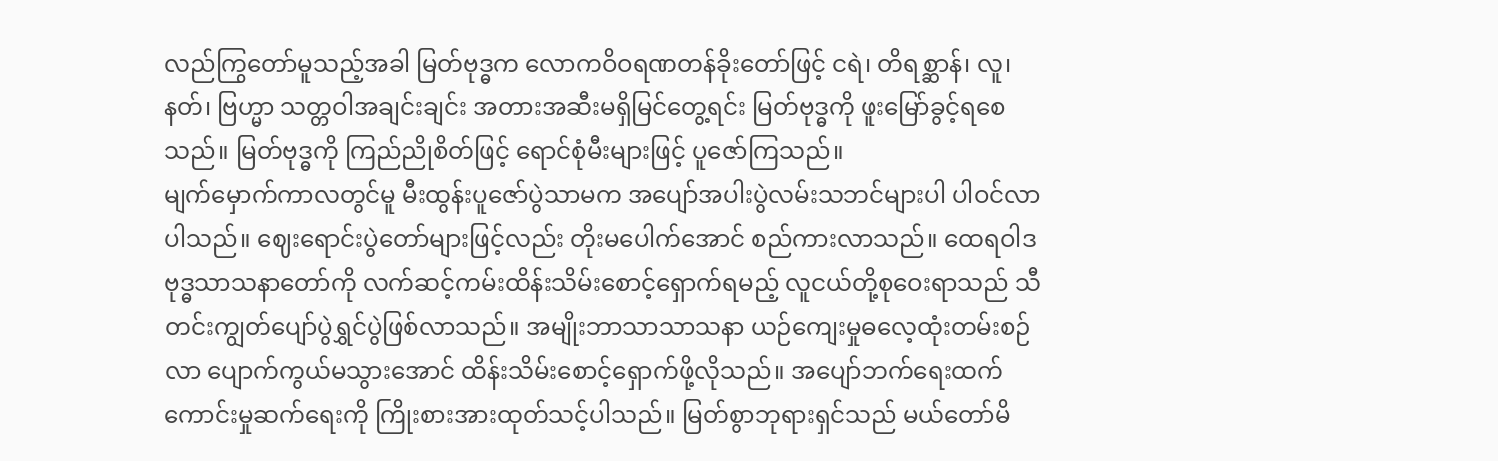လည်ကြွတော်မူသည့်အခါ မြတ်ဗုဒ္ဓက လောကဝိဝရဏတန်ခိုးတော်ဖြင့် ငရဲ၊ တိရစ္ဆာန်၊ လူ၊ နတ်၊ ဗြဟ္မာ သတ္တဝါအချင်းချင်း အတားအဆီးမရှိမြင်တွေ့ရင်း မြတ်ဗုဒ္ဓကို ဖူးမြော်ခွင့်ရစေသည်။ မြတ်ဗုဒ္ဓကို ကြည်ညိုစိတ်ဖြင့် ရောင်စုံမီးများဖြင့် ပူဇော်ကြသည်။
မျက်မှောက်ကာလတွင်မူ မီးထွန်းပူဇော်ပွဲသာမက အပျော်အပါးပွဲလမ်းသဘင်များပါ ပါဝင်လာပါသည်။ ဈေးရောင်းပွဲတော်များဖြင့်လည်း တိုးမပေါက်အောင် စည်ကားလာသည်။ ထေရဝါဒဗုဒ္ဓသာသနာတော်ကို လက်ဆင့်ကမ်းထိန်းသိမ်းစောင့်ရှောက်ရမည့် လူငယ်တို့စုဝေးရာသည် သီတင်းကျွတ်ပျော်ပွဲရွှင်ပွဲဖြစ်လာသည်။ အမျိုးဘာသာသာသနာ ယဉ်ကျေးမှုဓလေ့ထုံးတမ်းစဉ်လာ ပျောက်ကွယ်မသွားအောင် ထိန်းသိမ်းစောင့်ရှောက်ဖို့လိုသည်။ အပျော်ဘက်ရေးထက် ကောင်းမှုဆက်ရေးကို ကြိုးစားအားထုတ်သင့်ပါသည်။ မြတ်စွာဘုရားရှင်သည် မယ်တော်မိ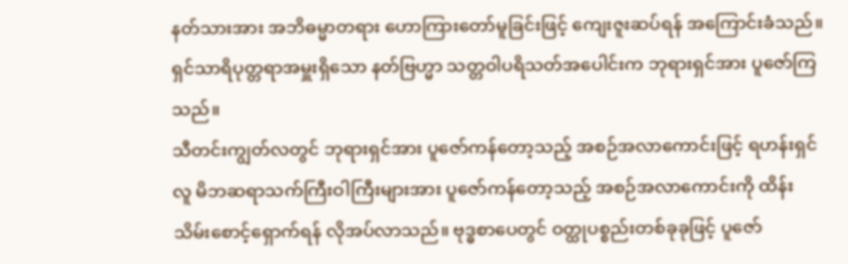နတ်သားအား အဘိဓမ္မာတရား ဟောကြားတော်မူခြင်းဖြင့် ကျေးဇူးဆပ်ရန် အကြောင်းခံသည်။ ရှင်သာရိပုတ္တရာအမှူးရှိသော နတ်ဗြဟ္မာ သတ္တဝါပရိသတ်အပေါင်းက ဘုရားရှင်အား ပူဇော်ကြသည်။
သီတင်းကျွတ်လတွင် ဘုရားရှင်အား ပူဇော်ကန်တော့သည့် အစဉ်အလာကောင်းဖြင့် ရဟန်းရှင်လူ မိဘဆရာသက်ကြီးဝါကြီးများအား ပူဇော်ကန်တော့သည့် အစဉ်အလာကောင်းကို ထိန်းသိမ်းစောင့်ရှောက်ရန် လိုအပ်လာသည်။ ဗုဒ္ဓစာပေတွင် ဝတ္ထုပစ္စည်းတစ်ခုခုဖြင့် ပူဇော်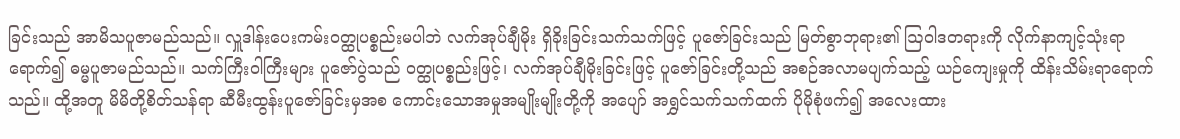ခြင်းသည် အာမိသပူဇာမည်သည်။ လှူဒါန်းပေးကမ်းဝတ္ထုပစ္စည်းမပါဘဲ လက်အုပ်ချီမိုး ရှိခိုးခြင်းသက်သက်ဖြင့် ပူဇော်ခြင်းသည် မြတ်စွာဘုရား၏ ဩဝါဒတရားကို လိုက်နာကျင့်သုံးရာရောက်၍ ဓမ္မပူဇာမည်သည်။ သက်ကြီးဝါကြီးများ ပူဇော်ပွဲသည် ဝတ္ထုပစ္စည်းဖြင့်၊ လက်အုပ်ချီမိုးခြင်းဖြင့် ပူဇော်ခြင်းတို့သည် အစဉ်အလာမပျက်သည့် ယဉ်ကျေးမှုကို ထိန်းသိမ်းရာရောက်သည်။ ထို့အတူ မိမိတို့စိတ်သန်ရာ ဆီမီးထွန်းပူဇော်ခြင်းမှအစ ကောင်းသောအမှုအမျိုးမျိုးတို့ကို အပျော် အရွှင်သက်သက်ထက် ပိုမိုစုံဖက်၍ အလေးထား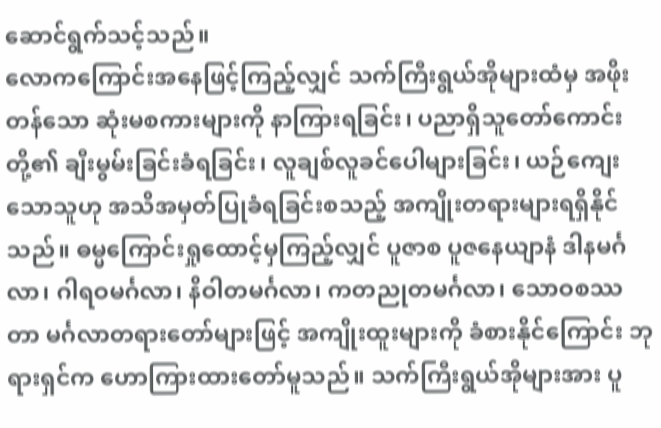ဆောင်ရွက်သင့်သည်။
လောကကြောင်းအနေဖြင့်ကြည့်လျှင် သက်ကြီးရွယ်အိုများထံမှ အဖိုးတန်သော ဆုံးမစကားများကို နာကြားရခြင်း၊ ပညာရှိသူတော်ကောင်းတို့၏ ချီးမွမ်းခြင်းခံရခြင်း၊ လူချစ်လူခင်ပေါများခြင်း၊ ယဉ်ကျေးသောသူဟု အသိအမှတ်ပြုခံရခြင်းစသည့် အကျိုးတရားများရရှိနိုင်သည်။ ဓမ္မကြောင်းရှုထောင့်မှကြည့်လျှင် ပူဇာစ ပူဇနေယျာနံ ဒါနမင်္ဂလာ၊ ဂါရဝမင်္ဂလာ၊ နိဝါတမင်္ဂလာ၊ ကတညုတမင်္ဂလာ၊ သောဝစဿတာ မင်္ဂလာတရားတော်များဖြင့် အကျိုးထူးများကို ခံစားနိုင်ကြောင်း ဘုရားရှင်က ဟောကြားထားတော်မူသည်။ သက်ကြီးရွယ်အိုများအား ပူ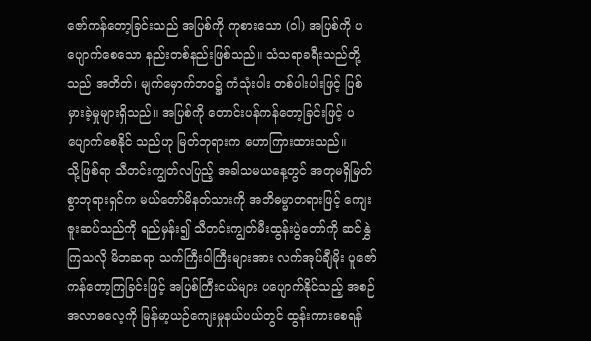ဇော်ကန်တော့ခြင်းသည် အပြစ်ကို ကုစားသော (ဝါ) အပြစ်ကို ပပျောက်စေသော နည်းတစ်နည်းဖြစ်သည်။ သံသရာခရီးသည်တို့သည် အတိတ်၊ မျက်မှောက်ဘဝ၌ ကံသုံးပါး တစ်ပါးပါးဖြင့် ပြစ်မှားခဲ့မှုများရှိသည်။ အပြစ်ကို တောင်းပန်ကန်တော့ခြင်းဖြင့် ပပျောက်စေနိုင် သည်ဟု မြတ်ဘုရားက ဟောကြားထားသည်။
သို့ဖြစ်ရာ သီတင်းကျွတ်လပြည့် အခါသမယနေ့တွင် အတုမရှိမြတ်စွာဘုရားရှင်က မယ်တော်မိနတ်သားကို အဘိဓမ္မာတရားဖြင့် ကျေးဇူးဆပ်သည်ကို ရည်မှန်း၍ သီတင်းကျွတ်မီးထွန်းပွဲတော်ကို ဆင်နွှဲကြသလို မိဘဆရာ သက်ကြီးဝါကြီးများအား လက်အုပ်ချီမိုး ပူဇော်ကန်တော့ကြခြင်းဖြင့် အပြစ်ကြီးငယ်များ ပပျောက်နိုင်သည့် အစဉ်အလာဓလေ့ကို မြန်မာ့ယဉ်ကျေးမှုနယ်ပယ်တွင် ထွန်းကားစေရန်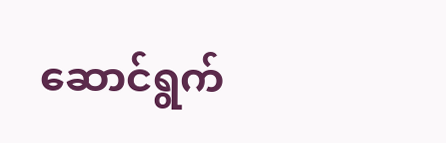ဆောင်ရွက်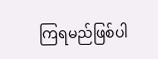ကြရမည်ဖြစ်ပါ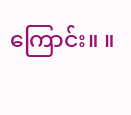ကြောင်း။ ။